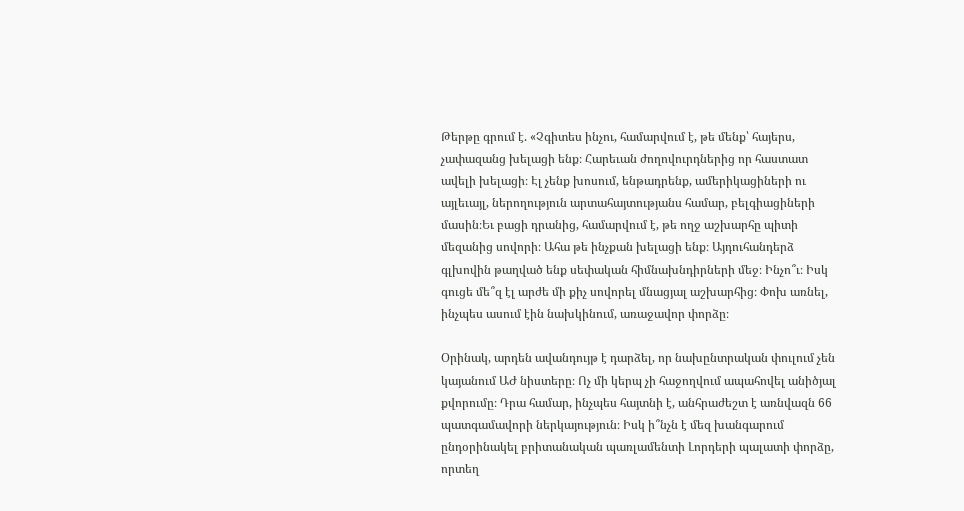Թերթը գրում է. «Չգիտես ինչու, համարվում է, թե մենք՝ հայերս, չափազանց խելացի ենք։ Հարեւան ժողովուրդներից որ հաստատ ավելի խելացի։ Էլ չենք խոսում, ենթադրենք, ամերիկացիների ու այլեւայլ, ներողություն արտահայտությանս համար, բելգիացիների մասին։Եւ բացի դրանից, համարվում է, թե ողջ աշխարհը պիտի մեզանից սովորի։ Ահա թե ինչքան խելացի ենք։ Այդուհանդերձ գլխովին թաղված ենք սեփական հիմնախնդիրների մեջ։ Ինչո՞ւ։ Իսկ գուցե մե՞զ էլ արժե մի քիչ սովորել մնացյալ աշխարհից։ Փոխ առնել, ինչպես ասում էին նախկինում, առաջավոր փորձը։

Օրինակ, արդեն ավանդույթ է դարձել, որ նախընտրական փուլում չեն կայանում ԱԺ նիստերը։ Ոչ մի կերպ չի հաջողվում ապահովել անիծյալ քվորումը։ Դրա համար, ինչպես հայտնի է, անհրաժեշտ է առնվազն 66 պատգամավորի ներկայություն։ Իսկ ի՞նչն է մեզ խանգարում ընդօրինակել բրիտանական պառլամենտի Լորդերի պալատի փորձը, որտեղ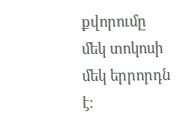քվորումը մեկ տոկոսի մեկ երրորդն է։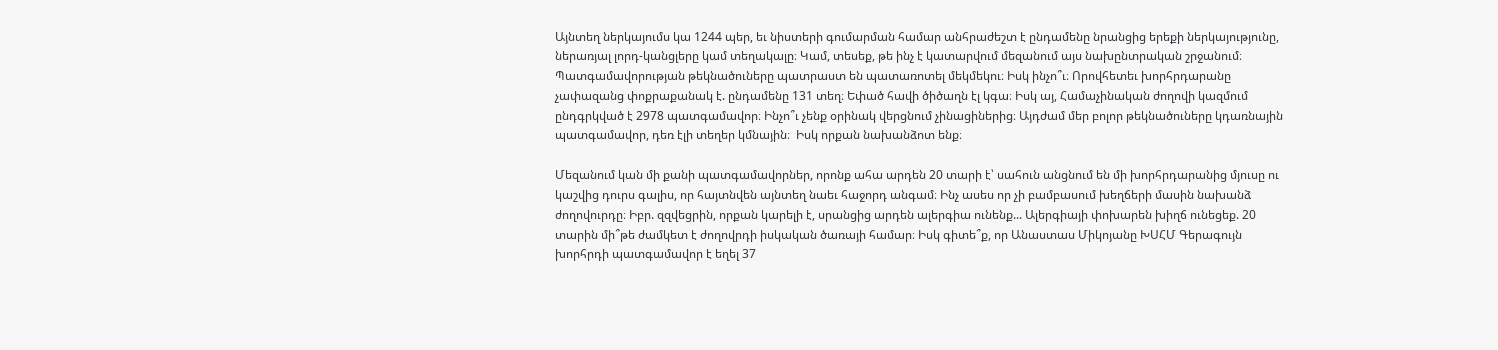Այնտեղ ներկայումս կա 1244 պեր, եւ նիստերի գումարման համար անհրաժեշտ է ընդամենը նրանցից երեքի ներկայությունը, ներառյալ լորդ-կանցլերը կամ տեղակալը։ Կամ, տեսեք, թե ինչ է կատարվում մեզանում այս նախընտրական շրջանում։ Պատգամավորության թեկնածուները պատրաստ են պատառոտել մեկմեկու։ Իսկ ինչո՞ւ։ Որովհետեւ խորհրդարանը չափազանց փոքրաքանակ է. ընդամենը 131 տեղ։ Եփած հավի ծիծաղն էլ կգա։ Իսկ այ, Համաչինական ժողովի կազմում ընդգրկված է 2978 պատգամավոր։ Ինչո՞ւ չենք օրինակ վերցնում չինացիներից։ Այդժամ մեր բոլոր թեկնածուները կդառնային պատգամավոր, դեռ էլի տեղեր կմնային։  Իսկ որքան նախանձոտ ենք։

Մեզանում կան մի քանի պատգամավորներ, որոնք ահա արդեն 20 տարի է՝ սահուն անցնում են մի խորհրդարանից մյուսը ու կաշվից դուրս գալիս, որ հայտնվեն այնտեղ նաեւ հաջորդ անգամ։ Ինչ ասես որ չի բամբասում խեղճերի մասին նախանձ ժողովուրդը։ Իբր. զզվեցրին, որքան կարելի է, սրանցից արդեն ալերգիա ունենք... Ալերգիայի փոխարեն խիղճ ունեցեք. 20 տարին մի՞թե ժամկետ է ժողովրդի իսկական ծառայի համար։ Իսկ գիտե՞ք, որ Անաստաս Միկոյանը ԽՍՀՄ Գերագույն խորհրդի պատգամավոր է եղել 37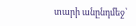տարի անընդմեջ՝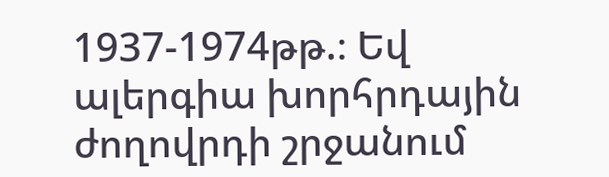1937-1974թթ.։ Եվ ալերգիա խորհրդային ժողովրդի շրջանում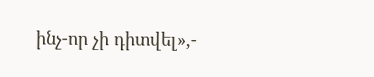ինչ-որ չի դիտվել»,-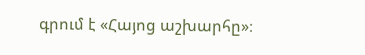գրում է «Հայոց աշխարհը»։